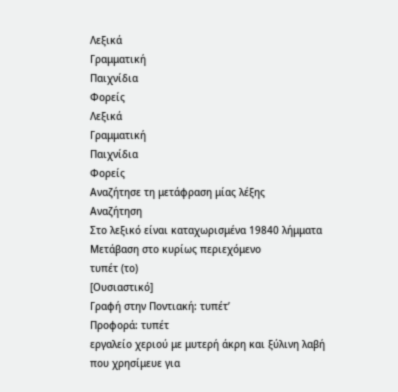Λεξικά
Γραμματική
Παιχνίδια
Φορείς
Λεξικά
Γραμματική
Παιχνίδια
Φορείς
Αναζήτησε τη μετάφραση μίας λέξης
Αναζήτηση
Στο λεξικό είναι καταχωρισμένα 19840 λήμματα
Μετάβαση στο κυρίως περιεχόμενο
τυπέτ (το)
[Ουσιαστικό]
Γραφή στην Ποντιακή: τυπέτ’
Προφορά: τυπέτ
εργαλείο χεριού με μυτερή άκρη και ξύλινη λαβή που χρησίμευε για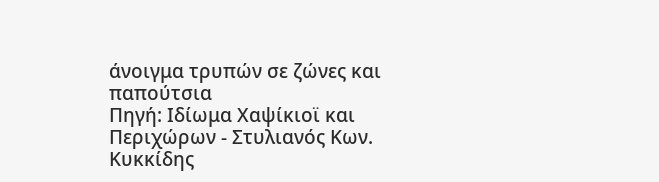άνοιγμα τρυπών σε ζώνες και παπούτσια
Πηγή: Ιδίωμα Χαψίκιοϊ και Περιχώρων - Στυλιανός Κων. Κυκκίδης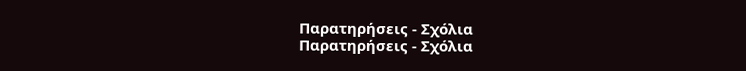Παρατηρήσεις - Σχόλια
Παρατηρήσεις - Σχόλια